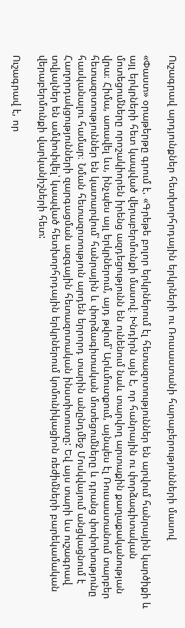Ուշագրավ արդյունքներ հետխորհրդային երկրների ու Ռուսաստանի հարաբերությունների մասով

«Փաստ» օրաթերթը գրում է. «Գրեթե բոլոր երկրներում էլ հետազոտություններ են արվում հանրային կարծիքի և այլ երկրների հետ կապված վերաբերմունքի մասով։ Խնդիրն այն է, որ հանրային ու փորձագիտական մոտեցումները որոշակիորեն իրենց ազդեցությունն են ունենում նաև տարվող արտաքին քաղաքականության վրա։ Հիմա, առավել ևս, ինչպես այլ երկրներում, այդ թվում՝ Արևմուտքում, այնպես էլ Ռուսաստանում տարբեր հետազոտություններ են կատարվում՝ հանրային և փորձագիտական մոտեցումները և դրանց փոփոխությունը հասկանալու համար։ Նման հետազոտություն արդեն երրորդ տարին անընդմեջ Մոսկվայում անցկացնում է Հաղորդակցությունների զարգացման ազգային հետազոտական ինստիտուտը: Եվ այս տարի ևս ուշագրավ տվյալներ են ամփոփվել՝ կապված հետխորհրդային երկրներում կոմունիկացիոն ռեժիմների բարեկամական վերաբերմունքի վարկանիշների հետ:

Ուշագրավ է, որ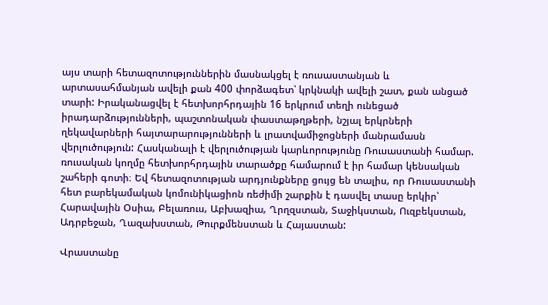այս տարի հետազոտություններին մասնակցել է ռուսաստանյան և արտասահմանյան ավելի քան 400 փորձագետ՝ կրկնակի ավելի շատ, քան անցած տարի: Իրականացվել է հետխորհրդային 16 երկրում տեղի ունեցած իրադարձությունների, պաշտոնական փաստաթղթերի, նշյալ երկրների ղեկավարների հայտարարությունների և լրատվամիջոցների մանրամասն վերլուծություն: Հասկանալի է վերլուծության կարևորությունը Ռուսաստանի համար. ռուսական կողմը հետխորհրդային տարածքը համարում է իր համար կենսական շահերի գոտի։ Եվ հետազոտության արդյունքները ցույց են տալիս, որ Ռուսաստանի հետ բարեկամական կոմունիկացիոն ռեժիմի շարքին է դասվել տասը երկիր՝ Հարավային Օսիա, Բելառուս, Աբխազիա, Ղրղզստան, Տաջիկստան, Ուզբեկստան, Ադրբեջան, Ղազախստան, Թուրքմենստան և Հայաստան:

Վրաստանը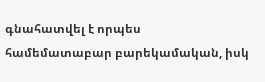գնահատվել է որպես համեմատաբար բարեկամական, իսկ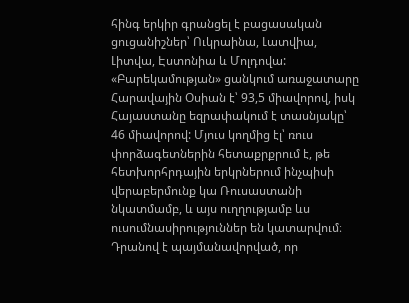հինգ երկիր գրանցել է բացասական ցուցանիշներ՝ Ուկրաինա, Լատվիա, Լիտվա, Էստոնիա և Մոլդովա: «Բարեկամության» ցանկում առաջատարը Հարավային Օսիան է՝ 93,5 միավորով, իսկ Հայաստանը եզրափակում է տասնյակը՝ 46 միավորով: Մյուս կողմից էլ՝ ռուս փորձագետներին հետաքրքրում է, թե հետխորհրդային երկրներում ինչպիսի վերաբերմունք կա Ռուսաստանի նկատմամբ, և այս ուղղությամբ ևս ուսումնասիրություններ են կատարվում։ Դրանով է պայմանավորված, որ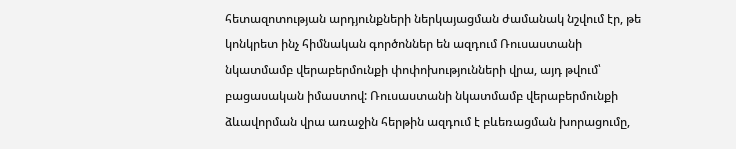հետազոտության արդյունքների ներկայացման ժամանակ նշվում էր, թե կոնկրետ ինչ հիմնական գործոններ են ազդում Ռուսաստանի նկատմամբ վերաբերմունքի փոփոխությունների վրա, այդ թվում՝ բացասական իմաստով: Ռուսաստանի նկատմամբ վերաբերմունքի ձևավորման վրա առաջին հերթին ազդում է բևեռացման խորացումը,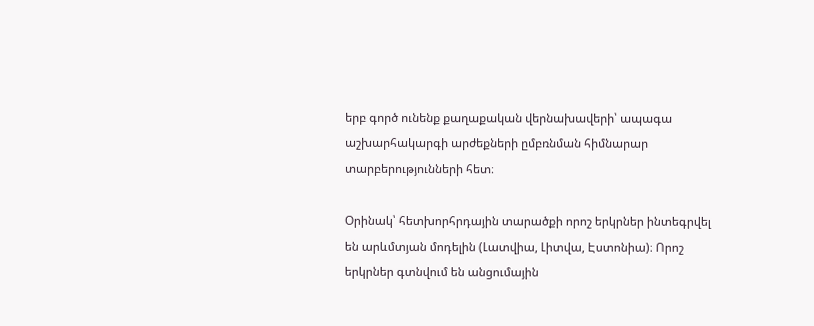երբ գործ ունենք քաղաքական վերնախավերի՝ ապագա աշխարհակարգի արժեքների ըմբռնման հիմնարար տարբերությունների հետ։

Օրինակ՝ հետխորհրդային տարածքի որոշ երկրներ ինտեգրվել են արևմտյան մոդելին (Լատվիա, Լիտվա, Էստոնիա)։ Որոշ երկրներ գտնվում են անցումային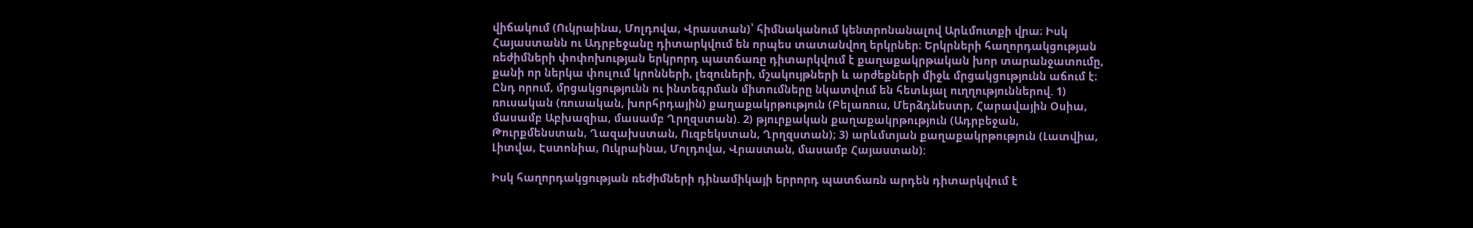վիճակում (Ուկրաինա, Մոլդովա, Վրաստան)՝ հիմնականում կենտրոնանալով Արևմուտքի վրա։ Իսկ Հայաստանն ու Ադրբեջանը դիտարկվում են որպես տատանվող երկրներ։ Երկրների հաղորդակցության ռեժիմների փոփոխության երկրորդ պատճառը դիտարկվում է քաղաքակրթական խոր տարանջատումը, քանի որ ներկա փուլում կրոնների, լեզուների, մշակույթների և արժեքների միջև մրցակցությունն աճում է։ Ընդ որում, մրցակցությունն ու ինտեգրման միտումները նկատվում են հետևյալ ուղղություններով. 1) ռուսական (ռուսական, խորհրդային) քաղաքակրթություն (Բելառուս, Մերձդնեստր, Հարավային Օսիա, մասամբ Աբխազիա, մասամբ Ղրղզստան). 2) թյուրքական քաղաքակրթություն (Ադրբեջան, Թուրքմենստան, Ղազախստան, Ուզբեկստան, Ղրղզստան); 3) արևմտյան քաղաքակրթություն (Լատվիա, Լիտվա, Էստոնիա, Ուկրաինա, Մոլդովա, Վրաստան, մասամբ Հայաստան):

Իսկ հաղորդակցության ռեժիմների դինամիկայի երրորդ պատճառն արդեն դիտարկվում է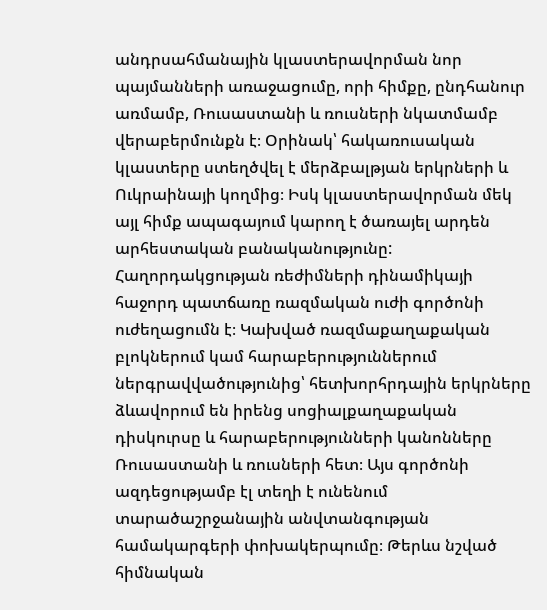անդրսահմանային կլաստերավորման նոր պայմանների առաջացումը, որի հիմքը, ընդհանուր առմամբ, Ռուսաստանի և ռուսների նկատմամբ վերաբերմունքն է։ Օրինակ՝ հակառուսական կլաստերը ստեղծվել է մերձբալթյան երկրների և Ուկրաինայի կողմից։ Իսկ կլաստերավորման մեկ այլ հիմք ապագայում կարող է ծառայել արդեն արհեստական բանականությունը: Հաղորդակցության ռեժիմների դինամիկայի հաջորդ պատճառը ռազմական ուժի գործոնի ուժեղացումն է։ Կախված ռազմաքաղաքական բլոկներում կամ հարաբերություններում ներգրավվածությունից՝ հետխորհրդային երկրները ձևավորում են իրենց սոցիալքաղաքական դիսկուրսը և հարաբերությունների կանոնները Ռուսաստանի և ռուսների հետ։ Այս գործոնի ազդեցությամբ էլ տեղի է ունենում տարածաշրջանային անվտանգության համակարգերի փոխակերպումը։ Թերևս նշված հիմնական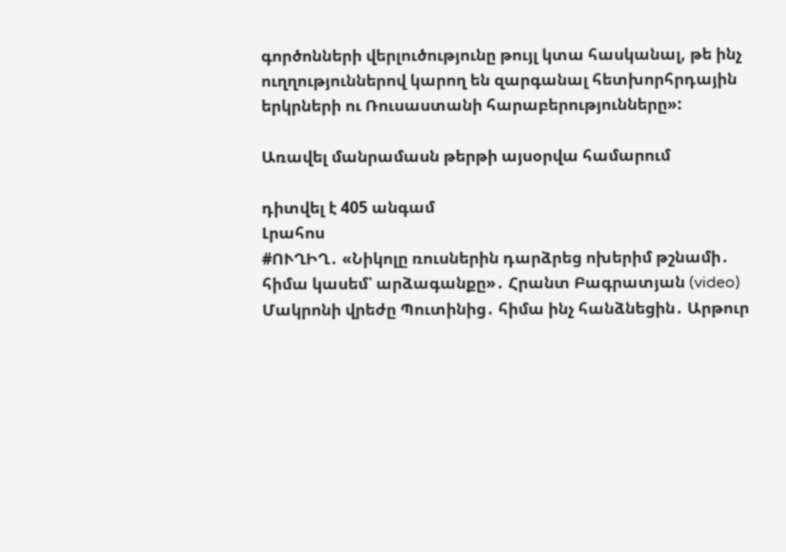գործոնների վերլուծությունը թույլ կտա հասկանալ, թե ինչ ուղղություններով կարող են զարգանալ հետխորհրդային երկրների ու Ռուսաստանի հարաբերությունները»:

Առավել մանրամասն թերթի այսօրվա համարում

դիտվել է 405 անգամ
Լրահոս
#ՈՒՂԻՂ․ «Նիկոլը ռուսներին դարձրեց ոխերիմ թշնամի․ հիմա կասեմ՝ արձագանքը»․ Հրանտ Բագրատյան (video) Մակրոնի վրեժը Պուտինից․ հիմա ինչ հանձնեցին․ Արթուր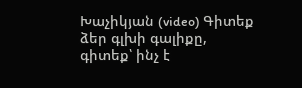Խաչիկյան (video) Գիտեք ձեր գլխի գալիքը, գիտեք՝ ինչ է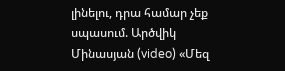լինելու, դրա համար չեք սպասում. Արծվիկ Մինասյան (video) «Մեզ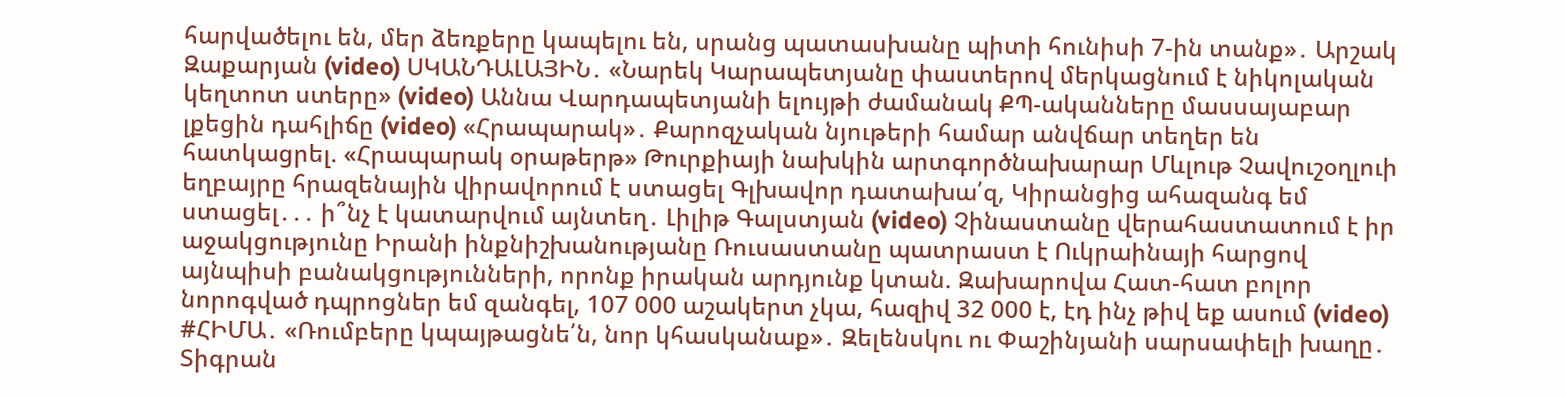հարվածելու են, մեր ձեռքերը կապելու են, սրանց պատասխանը պիտի հունիսի 7-ին տանք»․ Արշակ Զաքարյան (video) ՍԿԱՆԴԱԼԱՅԻՆ․ «Նարեկ Կարապետյանը փաստերով մերկացնում է նիկոլական կեղտոտ ստերը» (video) Աննա Վարդապետյանի ելույթի ժամանակ ՔՊ-ականները մասսայաբար լքեցին դահլիճը (video) «Հրապարակ»․ Քարոզչական նյութերի համար անվճար տեղեր են հատկացրել. «Հրապարակ օրաթերթ» Թուրքիայի նախկին արտգործնախարար Մևլութ Չավուշօղլուի եղբայրը հրազենային վիրավորում է ստացել Գլխավոր դատախա՛զ, Կիրանցից ահազանգ եմ ստացել․․․ ի՞նչ է կատարվում այնտեղ․ Լիլիթ Գալստյան (video) Չինաստանը վերահաստատում է իր աջակցությունը Իրանի ինքնիշխանությանը Ռուսաստանը պատրաստ է Ուկրաինայի հարցով այնպիսի բանակցությունների, որոնք իրական արդյունք կտան. Զախարովա Հատ-հատ բոլոր նորոգված դպրոցներ եմ զանգել, 107 000 աշակերտ չկա, հազիվ 32 000 է, էդ ինչ թիվ եք ասում (video) #ՀԻՄԱ․ «Ռումբերը կպայթացնե՛ն, նոր կհասկանաք»․ Զելենսկու ու Փաշինյանի սարսափելի խաղը․ Տիգրան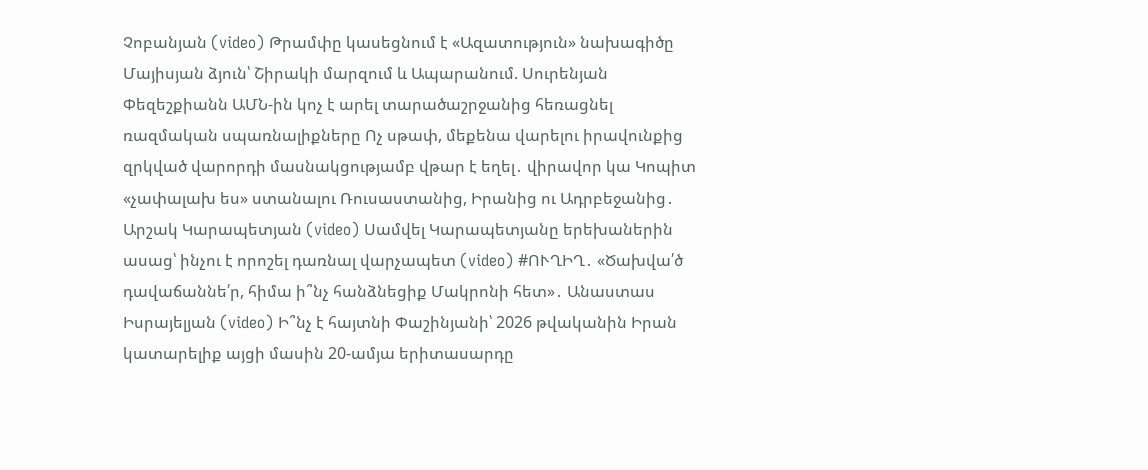Չոբանյան (video) Թրամփը կասեցնում է «Ազատություն» նախագիծը Մայիսյան ձյուն՝ Շիրակի մարզում և Ապարանում. Սուրենյան Փեզեշքիանն ԱՄՆ-ին կոչ է արել տարածաշրջանից հեռացնել ռազմական սպառնալիքները Ոչ սթափ, մեքենա վարելու իրավունքից զրկված վարորդի մասնակցությամբ վթար է եղել․ վիրավոր կա Կոպիտ «չափալախ ես» ստանալու Ռուսաստանից, Իրանից ու Ադրբեջանից․ Արշակ Կարապետյան (video) Սամվել Կարապետյանը երեխաներին ասաց՝ ինչու է որոշել դառնալ վարչապետ (video) #ՈՒՂԻՂ․ «Ծախվա՛ծ դավաճաննե՛ր, հիմա ի՞նչ հանձնեցիք Մակրոնի հետ»․ Անաստաս Իսրայելյան (video) Ի՞նչ է հայտնի Փաշինյանի՝ 2026 թվականին Իրան կատարելիք այցի մասին 20-ամյա երիտասարդը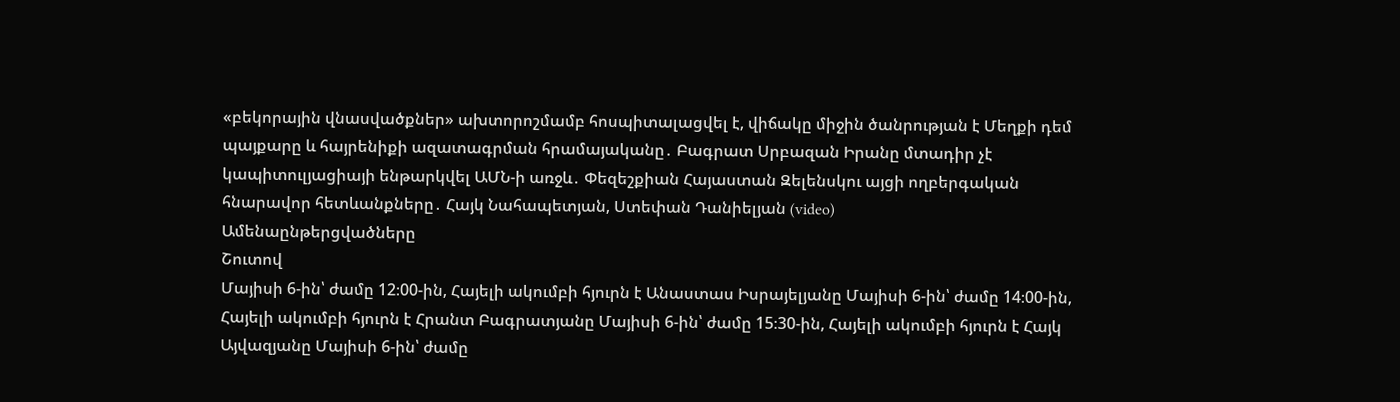«բեկորային վնասվածքներ» ախտորոշմամբ հոսպիտալացվել է, վիճակը միջին ծանրության է Մեղքի դեմ պայքարը և հայրենիքի ազատագրման հրամայականը․ Բագրատ Սրբազան Իրանը մտադիր չէ կապիտուլյացիայի ենթարկվել ԱՄՆ-ի առջև․ Փեզեշքիան Հայաստան Զելենսկու այցի ողբերգական հնարավոր հետևանքները․ Հայկ Նահապետյան, Ստեփան Դանիելյան (video)
Ամենաընթերցվածները
Շուտով
Մայիսի 6-ին՝ ժամը 12։00-ին, Հայելի ակումբի հյուրն է Անաստաս Իսրայելյանը Մայիսի 6-ին՝ ժամը 14։00-ին, Հայելի ակումբի հյուրն է Հրանտ Բագրատյանը Մայիսի 6-ին՝ ժամը 15։30-ին, Հայելի ակումբի հյուրն է Հայկ Այվազյանը Մայիսի 6-ին՝ ժամը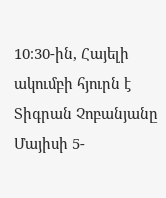10։30-ին, Հայելի ակումբի հյուրն է Տիգրան Չոբանյանը Մայիսի 5-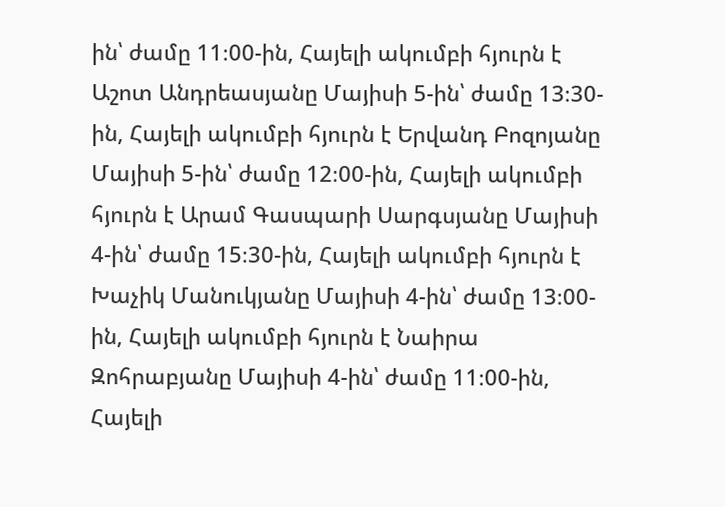ին՝ ժամը 11։00-ին, Հայելի ակումբի հյուրն է Աշոտ Անդրեասյանը Մայիսի 5-ին՝ ժամը 13։30-ին, Հայելի ակումբի հյուրն է Երվանդ Բոզոյանը Մայիսի 5-ին՝ ժամը 12։00-ին, Հայելի ակումբի հյուրն է Արամ Գասպարի Սարգսյանը Մայիսի 4-ին՝ ժամը 15։30-ին, Հայելի ակումբի հյուրն է Խաչիկ Մանուկյանը Մայիսի 4-ին՝ ժամը 13։00-ին, Հայելի ակումբի հյուրն է Նաիրա Զոհրաբյանը Մայիսի 4-ին՝ ժամը 11։00-ին, Հայելի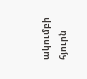ակումբի հյուրն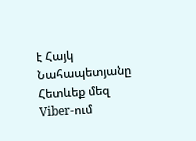է Հայկ Նահապետյանը
Հետևեք մեզ Viber-ում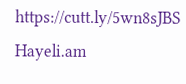https://cutt.ly/5wn8sJBS
Hayeli.am